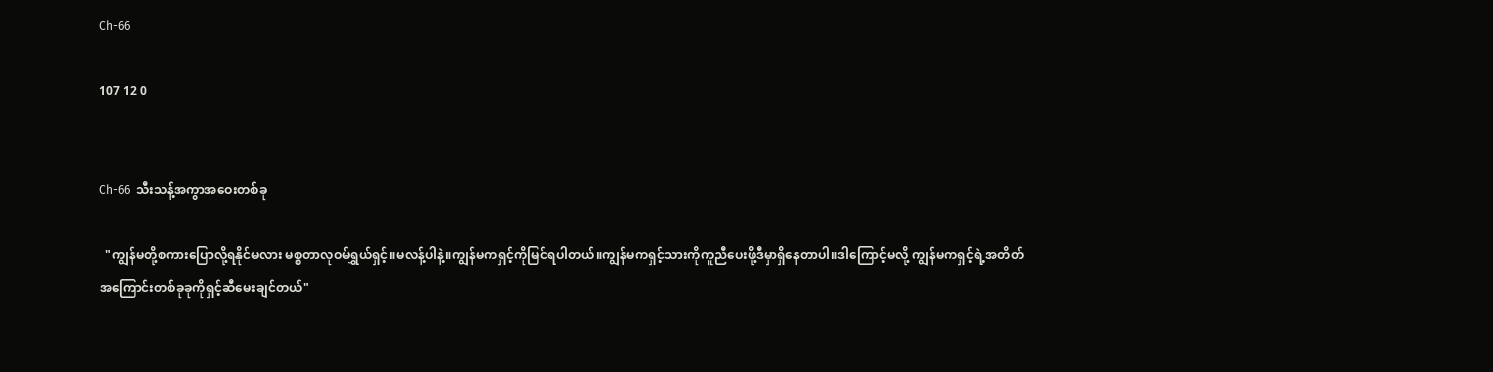Ch-66

107 12 0


Ch-66  သီးသန့်အကွာအဝေးတစ်ခု

  "ကျွန်မတို့စကားပြောလို့ရနိုင်မလား မစ္စတာလုဝမ်ရွှယ်ရှင့်။မလန့်ပါနဲ့။ကျွန်မကရှင့်ကိုမြင်ရပါတယ်။ကျွန်မကရှင့်သားကိုကူညီပေးဖို့ဒီမှာရှိနေတာပါ။ဒါကြောင့်မလို့ ကျွန်မကရှင့်ရဲ့အတိတ်အကြောင်းတစ်ခုခုကိုရှင့်ဆီမေးချင်တယ်"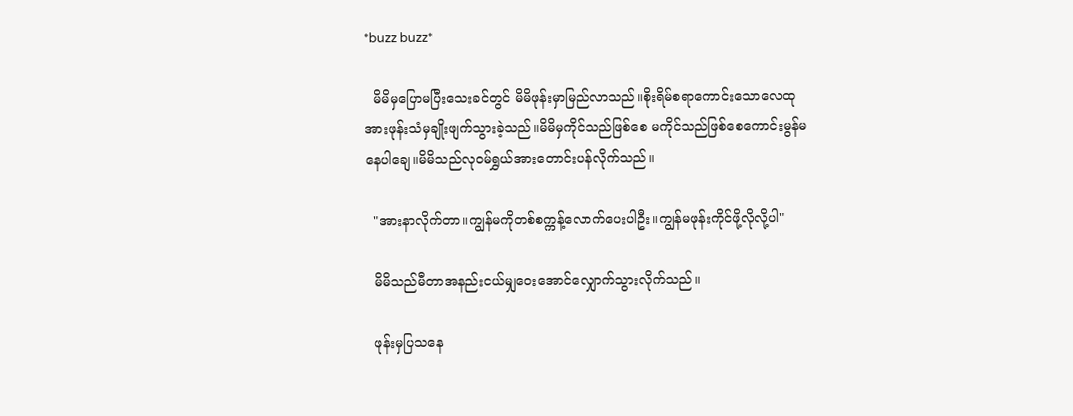*buzz buzz*

  မိမိမှပြောမပြီးသေးခင်တွင် မိမိဖုန်းမှာမြည်လာသည်။စိုးရိမ်စရာကောင်းသောလေထုအားဖုန်းသံမှချိုးဖျက်သွားခဲ့သည်။မိမိမှကိုင်သည်ဖြစ်စေ မကိုင်သည်ဖြစ်စေကောင်းမွန်မနေပါချေ။မိမိသည်လုဝမ်ရွှယ်အားတောင်းပန်လိုက်သည်။

  "အားနာလိုက်တာ။ကျွန်မကိုတစ်စက္ကန့်လောက်ပေးပါဦး။ကျွန်မဖုန်းကိုင်ဖို့လိုလို့ပါ"

  မိမိသည်မီတာအနည်းငယ်မျှဝေးအောင်လျှောက်သွားလိုက်သည်။

  ဖုန်းမှပြသနေ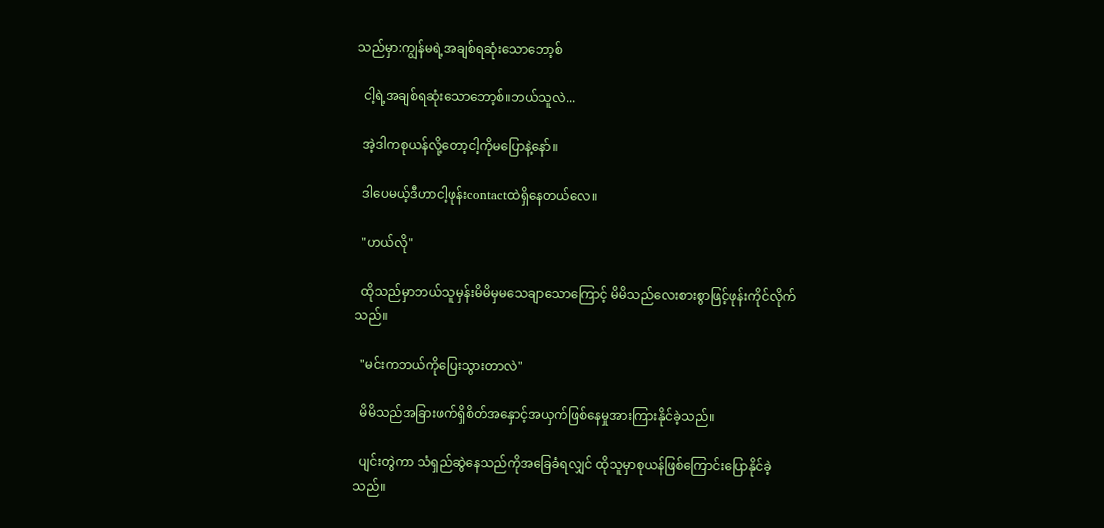သည်မှာ:ကျွန်မရဲ့အချစ်ရဆုံးသောဘော့စ်

  ငါ့ရဲ့အချစ်ရဆုံးသောဘော့စ်။ဘယ်သူလဲ...

  အဲ့ဒါကစုယန်လို့တော့ငါ့ကိုမပြောနဲ့နော်။

  ဒါပေမယ့်ဒီဟာငါ့ဖုန်းcontactထဲရှိနေတယ်လေ။

  "ဟယ်လို"

  ထိုသည်မှာဘယ်သူမှန်းမိမိမှမသေချာသောကြောင့် မိမိသည်လေးစားစွာဖြင့်ဖုန်းကိုင်လိုက်သည်။

  "မင်းကဘယ်ကိုပြေးသွားတာလဲ"

  မိမိသည်အခြားဖက်ရှိစိတ်အနှောင့်အယှက်ဖြစ်နေမှုအားကြားနိုင်ခဲ့သည်။

  ပျင်းတွဲကာ သံရှည်‌ဆွဲနေသည်ကိုအခြေခံရလျှင် ထိုသူမှာစုယန်ဖြစ်ကြောင်းပြောနိုင်ခဲ့သည်။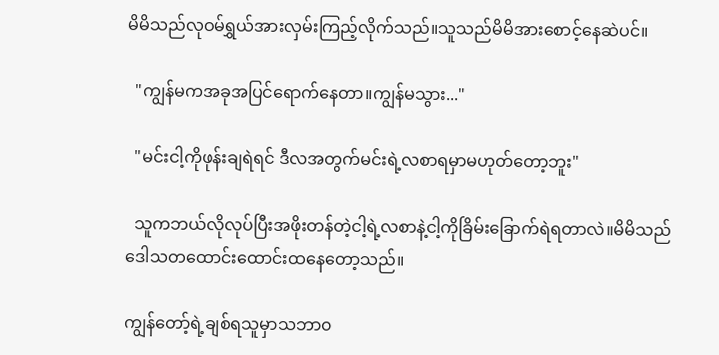မိမိသည်လုဝမ်ရွှယ်အားလှမ်းကြည့်လိုက်သည်။သူသည်မိမိအားစောင့်နေဆဲပင်။

  "ကျွန်မကအခုအပြင်ရောက်နေတာ။ကျွန်မသွား..."

  "မင်းငါ့ကိုဖုန်းချရဲရင် ဒီလအတွက်မင်းရဲ့လစာရမှာမဟုတ်တော့ဘူး"

  သူကဘယ်လိုလုပ်ပြီးအဖိုးတန်တဲ့ငါ့ရဲ့လစာနဲ့ငါ့ကိုခြိမ်းခြောက်ရဲရတာလဲ။မိမိသည်ဒေါသတထောင်းထောင်းထနေတော့သည်။

ကျွန်တော့်ရဲ့ချစ်ရသူမှာသဘာ၀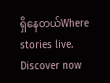ရှိနေတယ်Where stories live. Discover now